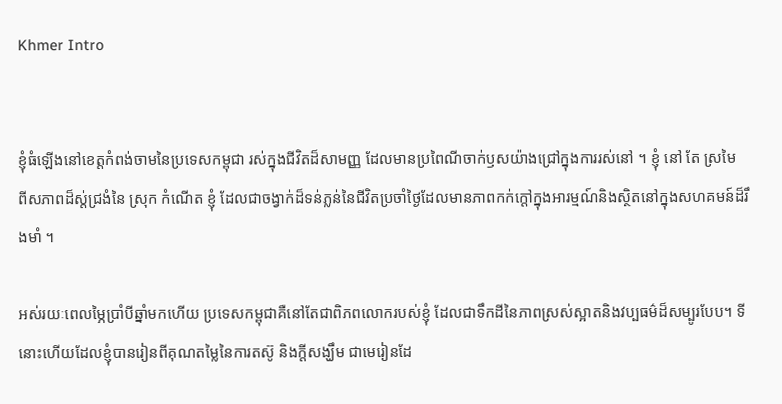Khmer Intro


ខ្ញុំធំឡើងនៅខេត្តកំពង់ចាមនៃប្រទេសកម្ពុជា រស់ក្នុងជីវិតដ៏សាមញ្ញ ដែលមានប្រពៃណីចាក់ឫសយ៉ាងជ្រៅក្នុងការរស់នៅ ។ ខ្ញុំ នៅ តែ ស្រមៃ ពីសភាពដ៏ស្ត់ជ្រងំនៃ ស្រុក កំណើត ខ្ញុំ ដែលជាចង្វាក់ដ៏ទន់ភ្លន់នៃជីវិតប្រចាំថ្ងៃដែលមានភាពកក់ក្ដៅក្នុងអារម្មណ៍និងស្ថិតនៅក្នុងសហគមន៍ដ៏រឹងមាំ ។

អស់រយៈពេលម្ភៃប្រាំបីឆ្នាំមកហើយ ប្រទេសកម្ពុជាគឺនៅតែជាពិភពលោករបស់ខ្ញុំ ដែលជាទឹកដីនៃភាពស្រស់ស្អាតនិងវប្បធម៌ដ៏សម្បូរបែប។ ទីនោះហើយដែលខ្ញុំបានរៀនពីគុណតម្លៃនៃការតស៊ូ និងក្តីសង្ឃឹម ជាមេរៀនដែ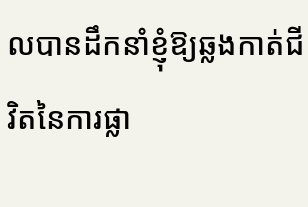លបានដឹកនាំខ្ញុំឱ្យឆ្លងកាត់ជីវិតនៃការផ្លា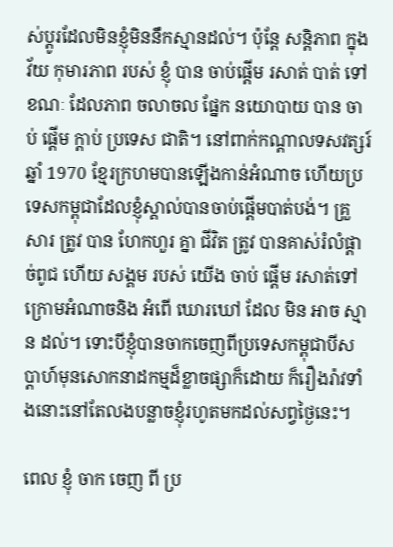ស់ប្តូរដែលមិនខ្ញុំមិននឹកស្មានដល់។ ប៉ុន្តែ សន្តិភាព ក្នុង វ័យ កុមារភាព របស់ ខ្ញុំ បាន ចាប់ផ្តើម រសាត់ បាត់ ទៅ ខណៈ ដែលភាព ចលាចល ផ្នែក នយោបាយ បាន ចាប់ ផ្តើម ក្តាប់ ប្រទេស ជាតិ។ នៅពាក់កណ្តាលទសវត្សរ៍ឆ្នាំ 1970 ខ្មែរក្រហមបានឡើងកាន់អំណាច ហើយប្រទេសកម្ពុជាដែលខ្ញុំស្គាល់បានចាប់ផ្តើមបាត់បង់។ គ្រួសារ ត្រូវ បាន ហែកហួរ គ្នា ជីវិត ត្រូវ បានគាស់រំលំផ្ដាច់ពូជ ហើយ សង្គម របស់ យើង ចាប់ ផ្ដើម រសាត់ទៅ ក្រោមអំណាចនិង អំពើ ឃោរឃៅ ដែល មិន អាច ស្មាន ដល់។ ទោះបីខ្ញុំបានចាកចេញពីប្រទេសកម្ពុជាបីសប្តាហ៍មុនសោកនាដកម្មដ៏ខ្លាចផ្សាក៏ដោយ ក៏រឿងរ៉ាវទាំងនោះនៅតែលងបន្លាចខ្ញុំរហូតមកដល់សព្វថ្ងៃនេះ។

ពេល ខ្ញុំ ចាក ចេញ ពី ប្រ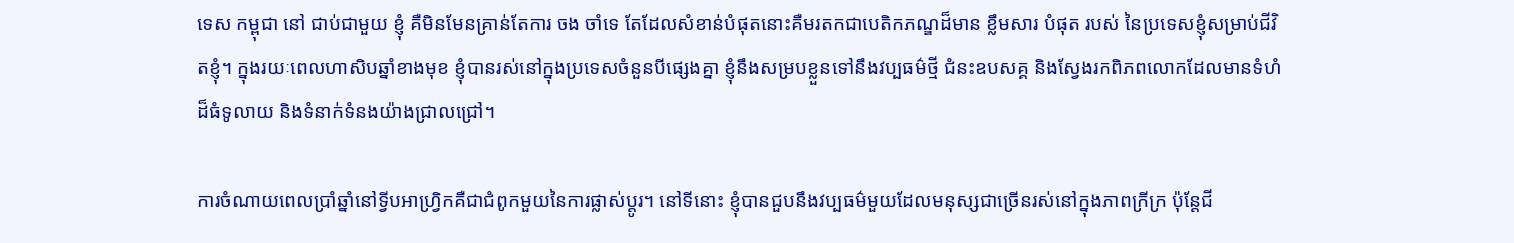ទេស កម្ពុជា នៅ ជាប់ជាមួយ ខ្ញុំ គឺមិនមែនគ្រាន់តែការ ចង ចាំទេ តែដែលសំខាន់បំផុតនោះគឺមរតកជាបេតិកភណ្ឌដ៏មាន ខ្លឹមសារ បំផុត របស់ នៃប្រទេសខ្ញុំសម្រាប់ជីវិតខ្ញុំ។ ក្នុងរយៈពេលហាសិបឆ្នាំខាងមុខ ខ្ញុំបានរស់នៅក្នុងប្រទេសចំនួនបីផ្សេងគ្នា ខ្ញុំនឹងសម្របខ្លួនទៅនឹងវប្បធម៌ថ្មី ជំនះឧបសគ្គ និងស្វែងរកពិភពលោកដែលមានទំហំដ៏ធំទូលាយ និងទំនាក់ទំនងយ៉ាងជ្រាលជ្រៅ។

ការចំណាយពេលប្រាំឆ្នាំនៅទ្វីបអាហ្រ្វិកគឺជាជំពូកមួយនៃការផ្លាស់ប្តូរ។ នៅទីនោះ ខ្ញុំបានជួបនឹងវប្បធម៌មួយដែលមនុស្សជាច្រើនរស់នៅក្នុងភាពក្រីក្រ ប៉ុន្តែជី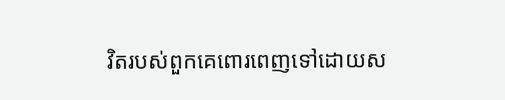វិតរបស់ពួកគេពោរពេញទៅដោយស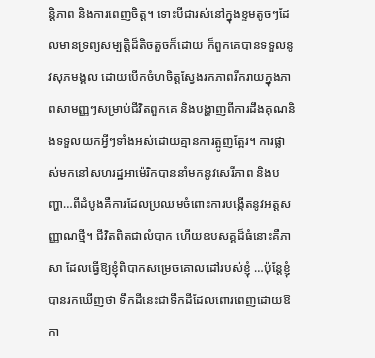ន្តិភាព និងការពេញចិត្ត។ ទោះបីជារស់នៅក្នុងខ្ទមតូចៗដែលមានទ្រព្យសម្បត្តិដ៏តិចតួចក៏ដោយ ក៏ពួកគេបានទទួលនូវសុភមង្គល ដោយបើកចំហចិត្តស្វែងរកភាពរីករាយក្នុងភាពសាមញ្ញៗសម្រាប់ជីវិតពួកគេ និងបង្ហាញពីការដឹងគុណនិងទទួលយកអ្វីៗទាំងអស់ដោយគ្មានការត្អូញត្អែរ។ ការផ្លាស់មកនៅសហរដ្ឋអាម៉េរិកបាននាំមកនូវសេរីភាព និងបញ្ហា…ពីដំបូងគឺការដែលប្រឈមចំពោះការបង្កើតនូវអត្តសញ្ញាណថ្មី។ ជីវិតពិតជាលំបាក ហើយឧបសគ្គដ៏ធំនោះគឺភាសា ដែលធ្វើឱ្យខ្ញុំពិបាកសម្រេចគោលដៅរបស់ខ្ញុំ …ប៉ុន្តែខ្ញុំបានរកឃើញថា ទឹកដីនេះជាទឹកដីដែលពោរពេញដោយឱកា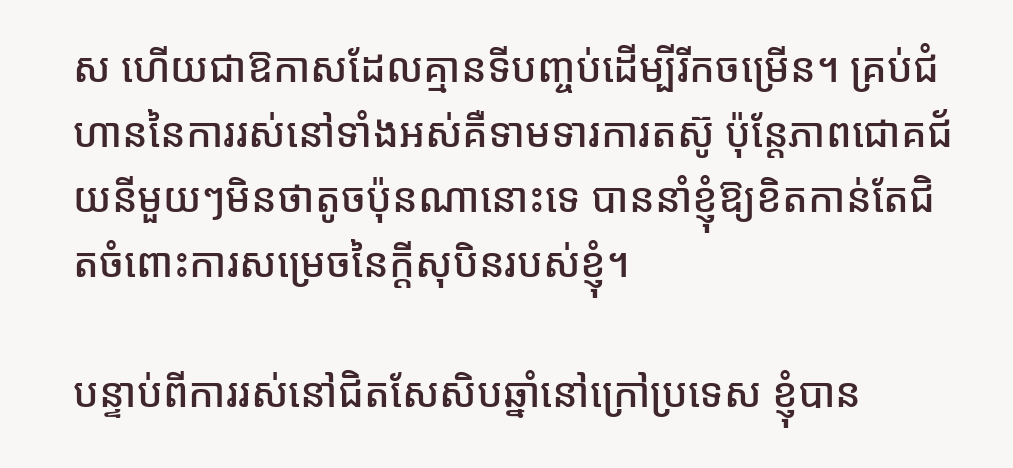ស ហើយជាឱកាសដែលគ្មានទីបញ្ចប់ដើម្បីរីកចម្រើន។ គ្រប់ជំហាននៃការរស់នៅទាំងអស់គឺទាមទារការតស៊ូ ប៉ុន្តែភាពជោគជ័យនីមួយៗមិនថាតូចប៉ុនណានោះទេ បាននាំខ្ញុំឱ្យខិតកាន់តែជិតចំពោះការសម្រេចនៃក្តីសុបិនរបស់ខ្ញុំ។

បន្ទាប់ពីការរស់នៅជិតសែសិបឆ្នាំនៅក្រៅប្រទេស ខ្ញុំបាន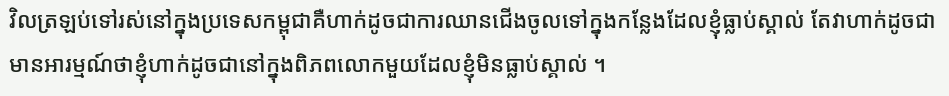វិលត្រឡប់ទៅរស់នៅក្នុងប្រទេសកម្ពុជាគឺហាក់ដូចជាការឈានជើងចូលទៅក្នុងកន្លែងដែលខ្ញុំធ្លាប់ស្គាល់ តែវាហាក់ដូចជាមានអារម្មណ៍ថាខ្ញុំហាក់ដូចជានៅក្នុងពិភពលោកមួយដែលខ្ញុំមិនធ្លាប់ស្គាល់ ។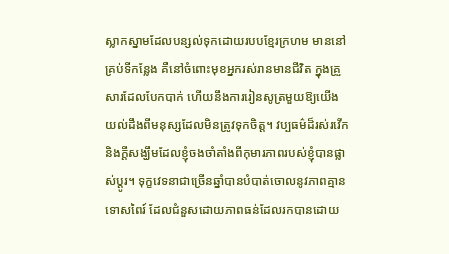ស្លាកស្នាមដែលបន្សល់ទុកដោយរបបខ្មែរក្រហម មាននៅគ្រប់ទីកន្លែង គឺនៅចំពោះមុខអ្នករស់រានមានជីវិត ក្នុងគ្រួសារដែលបែកបាក់ ហើយនឹងការរៀនសូត្រមួយឱ្យយើងយល់ដឹងពីមនុស្សដែលមិនត្រូវទុកចិត្ត។ វប្បធម៌ដ៏រស់រវើក និងក្តីសង្ឃឹមដែលខ្ញុំចងចាំតាំងពីកុមារភាពរបស់ខ្ញុំបានផ្លាស់ប្តូរ។ ទុក្ខវេទនាជាច្រើនឆ្នាំបានបំបាត់ចោលនូវភាពគ្មានទោសពៃរ៍ ដែលជំនួសដោយភាពធន់ដែលរកបានដោយ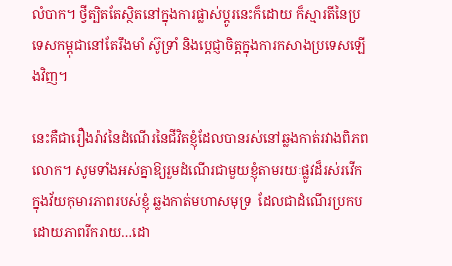លំបាក។ ថ្វីត្បិតតែស្ថិតនៅក្នុងការផ្លាស់ប្តូរនេះក៏ដោយ ក៏ស្មារតីនៃប្រទេសកម្ពុជានៅតែរឹងមាំ ស៊ូទ្រាំ និងប្តេជ្ញាចិត្តក្នុងការកសាងប្រទេសឡើងវិញ។

នេះគឺជារឿងរ៉ាវនៃដំណើរនៃជីវិតខ្ញុំដែលបានរស់នៅឆ្លងកាត់រវាងពិភពលោក។ សូមទាំងអស់គ្នាឱ្យរួមដំណើរជាមួយខ្ញុំតាមរយៈផ្លូវដ៏រស់រវើកក្នុងវ័យកុមារភាពរបស់ខ្ញុំ ឆ្លងកាត់មហាសមុទ្រ  ដែលជាដំណើរប្រកបដោយភាពរីករាយ…ដោ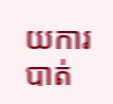យការបាត់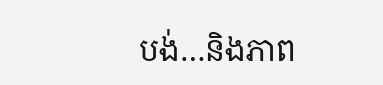បង់…និងភាព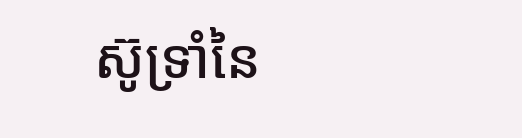ស៊ូទ្រាំនៃ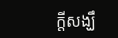ក្តីសង្ឃឹ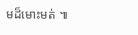មដ៏មោះមត់ ៕